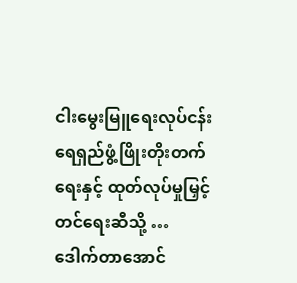ငါးမွေးမြူရေးလုပ်ငန်း ရေရှည်ဖွံ့ဖြိုးတိုးတက်ရေးနှင့် ထုတ်လုပ်မှုမြှင့်တင်ရေးဆီသို့ …
ဒေါက်တာအောင်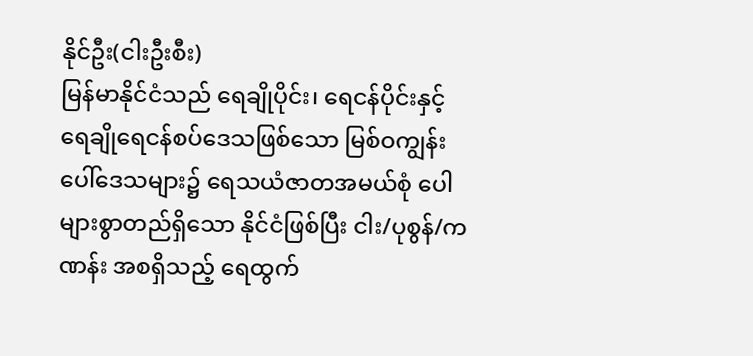နိုင်ဦး(ငါးဦးစီး)
မြန်မာနိုင်ငံသည် ရေချိုပိုင်း၊ ရေငန်ပိုင်းနှင့် ရေချိုရေငန်စပ်ဒေသဖြစ်သော မြစ်ဝကျွန်းပေါ်ဒေသများ၌ ရေသယံဇာတအမယ်စုံ ပေါများစွာတည်ရှိသော နိုင်ငံဖြစ်ပြီး ငါး/ပုစွန်/ကဏန်း အစရှိသည့် ရေထွက်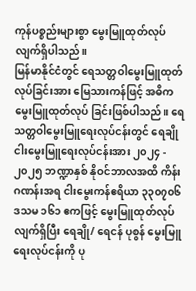ကုန်ပစ္စည်းများစွာ မွေးမြူထုတ်လုပ်လျက်ရှိပါသည်။
မြန်မာနိုင်ငံတွင် ရေသတ္တဝါမွေးမြူထုတ်လုပ်ခြင်းအား မြေသားကန်ဖြင့် အဓိကမွေးမြူထုတ်လုပ် ခြင်းဖြစ်ပါသည်။ ရေသတ္တဝါမွေးမြူရေးလုပ်ငန်းတွင် ရေချိုငါးမွေးမြူရေးလုပ်ငန်းအား ၂၀၂၄ - ၂၀၂၅ ဘဏ္ဍာနှစ် နိုဝင်ဘာလအထိ ကိန်းဂဏန်းအရ ငါးမွေးကန်ဧရိယာ ၃၃၀၇၀၆ ဒသမ ၁၆၁ ဧကဖြင့် မွေးမြူထုတ်လုပ်လျက်ရှိပြီး ရေချို/ ရေငန် ပုစွန် မွေးမြူရေးလုပ်ငန်းကို ပု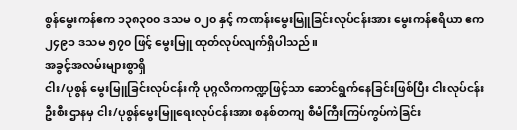စွန်မွေးကန်ဧက ၁၃၈၃၀၀ ဒသမ ၀၂၀ နှင့် ကဏန်းမွေးမြူခြင်းလုပ်ငန်းအား မွေးကန်ဧရိယာ ဧက ၂၄၉၁ ဒသမ ၅၇၀ ဖြင့် မွေးမြူ ထုတ်လုပ်လျက်ရှိပါသည်။
အခွင့်အလမ်းများစွာရှိ
ငါး/ပုစွန် မွေးမြူခြင်းလုပ်ငန်းကို ပုဂ္ဂလိကကဏ္ဍဖြင့်သာ ဆောင်ရွက်နေခြင်းဖြစ်ပြီး ငါးလုပ်ငန်းဦးစီးဌာနမှ ငါး/ပုစွန်မွေးမြူရေးလုပ်ငန်းအား စနစ်တကျ စီမံကြီးကြပ်ကွပ်ကဲခြင်း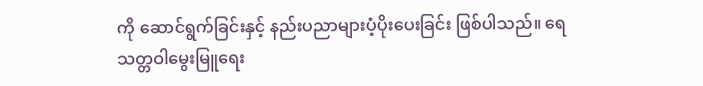ကို ဆောင်ရွက်ခြင်းနှင့် နည်းပညာများပံ့ပိုးပေးခြင်း ဖြစ်ပါသည်။ ရေသတ္တဝါမွေးမြူရေး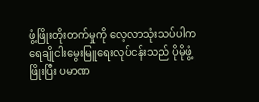ဖွံ့ဖြိုးတိုးတက်မှုကို လေ့လာသုံးသပ်ပါက ရေချိုငါးမွေးမြူရေးလုပ်ငန်းသည် ပိုမိုဖွံ့ဖြိုးပြီး ပမာဏ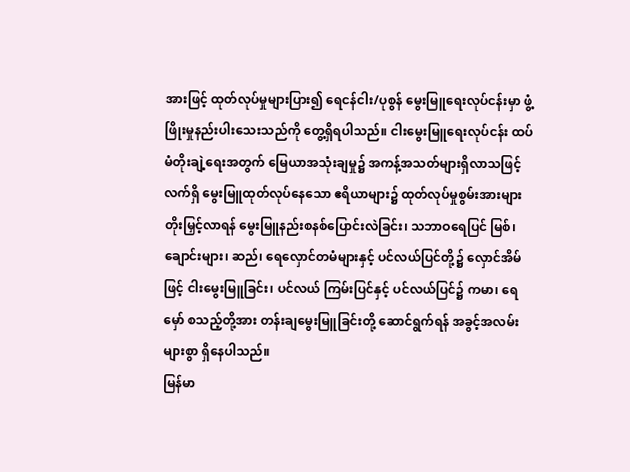အားဖြင့် ထုတ်လုပ်မှုများပြား၍ ရေငန်ငါး/ပုစွန် မွေးမြူရေးလုပ်ငန်းမှာ ဖွံ့ဖြိုးမှုနည်းပါးသေးသည်ကို တွေ့ရှိရပါသည်။ ငါးမွေးမြူရေးလုပ်ငန်း ထပ်မံတိုးချဲ့ရေးအတွက် မြေယာအသုံးချမှု၌ အကန့်အသတ်များရှိလာသဖြင့် လက်ရှိ မွေးမြူထုတ်လုပ်နေသော ဧရိယာများ၌ ထုတ်လုပ်မှုစွမ်းအားများ တိုးမြှင့်လာရန် မွေးမြူနည်းစနစ်ပြောင်းလဲခြင်း၊ သဘာဝရေပြင် မြစ်၊ ချောင်းများ၊ ဆည်၊ ရေလှောင်တမံများနှင့် ပင်လယ်ပြင်တို့၌ လှောင်အိမ်ဖြင့် ငါးမွေးမြူခြင်း၊ ပင်လယ် ကြမ်းပြင်နှင့် ပင်လယ်ပြင်၌ ကမာ၊ ရေမှော် စသည့်တို့အား တန်းချမွေးမြူခြင်းတို့ ဆောင်ရွက်ရန် အခွင့်အလမ်းများစွာ ရှိနေပါသည်။
မြန်မာ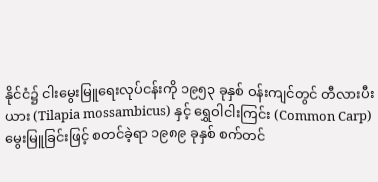နိုင်ငံ၌ ငါးမွေးမြူရေးလုပ်ငန်းကို ၁၉၅၃ ခုနှစ် ဝန်းကျင်တွင် တီလားပီးယား (Tilapia mossambicus) နှင့် ရွှေဝါငါးကြင်း (Common Carp) မွေးမြူခြင်းဖြင့် စတင်ခဲ့ရာ ၁၉၈၉ ခုနှစ် စက်တင်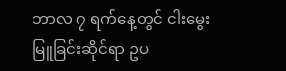ဘာလ ၇ ရက်နေ့တွင် ငါးမွေးမြူခြင်းဆိုင်ရာ ဥပ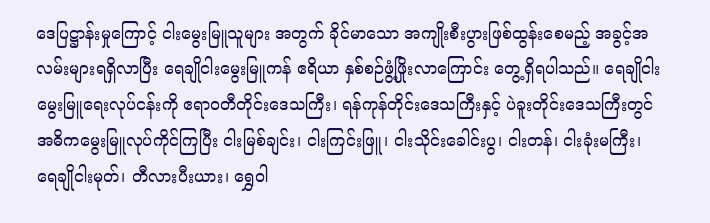ဒေပြဋ္ဌာန်းမှုကြောင့် ငါးမွေးမြူသူများ အတွက် ခိုင်မာသော အကျိုးစီးပွားဖြစ်ထွန်းစေမည့် အခွင့်အလမ်းများရရှိလာပြီး ရေချိုငါးမွေးမြူကန် ဧရိယာ နှစ်စဉ်ဖွံ့ဖြိုးလာကြောင်း တွေ့ရှိရပါသည်။ ရေချိုငါးမွေးမြူရေးလုပ်ငန်းကို ဧရာဝတီတိုင်းဒေသကြီး၊ ရန်ကုန်တိုင်းဒေသကြီးနှင့် ပဲခူးတိုင်းဒေသကြီးတွင် အဓိကမွေးမြူလုပ်ကိုင်ကြပြီး ငါးမြစ်ချင်း၊ ငါးကြင်းဖြူ၊ ငါးသိုင်းခေါင်းပွ၊ ငါးတန်၊ ငါးခုံးမကြီး၊ ရေချိုငါးမုတ်၊ တီလားပီးယား၊ ရွှေဝါ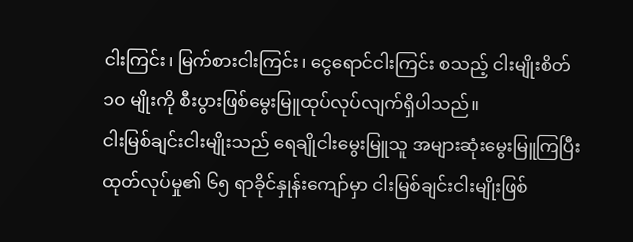ငါးကြင်း၊ မြက်စားငါးကြင်း၊ ငွေရောင်ငါးကြင်း စသည့် ငါးမျိုးစိတ် ၁၀ မျိုးကို စီးပွားဖြစ်မွေးမြူထုပ်လုပ်လျက်ရှိပါသည်။
ငါးမြစ်ချင်းငါးမျိုးသည် ရေချိုငါးမွေးမြူသူ အများဆုံးမွေးမြူကြပြီး ထုတ်လုပ်မှု၏ ၆၅ ရာခိုင်နှုန်းကျော်မှာ ငါးမြစ်ချင်းငါးမျိုးဖြစ်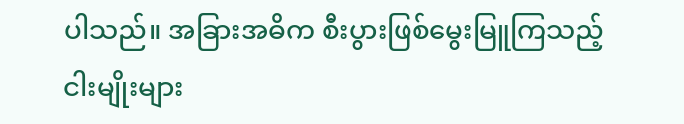ပါသည်။ အခြားအဓိက စီးပွားဖြစ်မွေးမြူကြသည့် ငါးမျိုးများ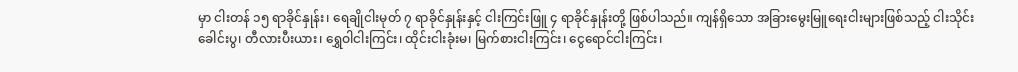မှာ ငါးတန် ၁၅ ရာခိုင်နှုန်း၊ ရေချိုငါးမုတ် ၇ ရာခိုင်နှုန်းနှင့် ငါးကြင်းဖြူ ၄ ရာခိုင်နှုန်းတို့ ဖြစ်ပါသည်။ ကျန်ရှိသော အခြားမွေးမြူရေးငါးများဖြစ်သည့် ငါးသိုင်းခေါင်းပွ၊ တီလားပီးယား၊ ရွှေဝါငါးကြင်း၊ ထိုင်းငါးခုံးမ၊ မြက်စားငါးကြင်း၊ ငွေရောင်ငါးကြင်း၊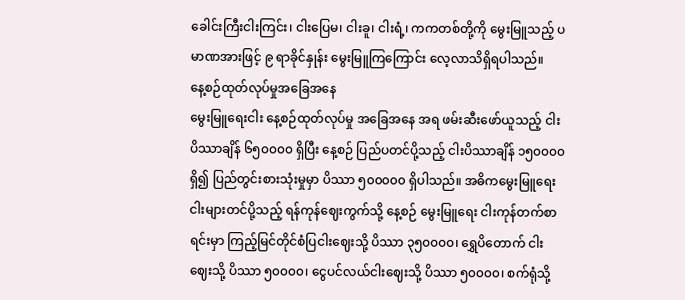ခေါင်းကြီးငါးကြင်း၊ ငါးပြေမ၊ ငါးခူ၊ ငါးရံ့၊ ကကတစ်တို့ကို မွေးမြူသည့် ပမာဏအားဖြင့် ၉ ရာခိုင်နှုန်း မွေးမြူကြကြောင်း လေ့လာသိရှိရပါသည်။
နေ့စဉ်ထုတ်လုပ်မှုအခြေအနေ
မွေးမြူရေးငါး နေ့စဉ်ထုတ်လုပ်မှု အခြေအနေ အရ ဖမ်းဆီးဖော်ယူသည့် ငါးပိဿာချိန် ၆၅၀၀၀၀ ရှိပြီး နေ့စဉ် ပြည်ပတင်ပို့သည့် ငါးပိဿာချိန် ၁၅၀၀၀၀ ရှိ၍ ပြည်တွင်းစားသုံးမှုမှာ ပိဿာ ၅၀၀၀၀၀ ရှိပါသည်။ အဓိကမွေးမြူရေးငါးများတင်ပို့သည့် ရန်ကုန်ဈေးကွက်သို့ နေ့စဉ် မွေးမြူရေး ငါးကုန်တက်စာရင်းမှာ ကြည့်မြင်တိုင်စံပြငါးဈေးသို့ ပိဿာ ၃၅၀၀၀၀၊ ရွှေပိတောက် ငါးဈေးသို့ ပိဿာ ၅၀၀၀၀၊ ငွေပင်လယ်ငါးဈေးသို့ ပိဿာ ၅၀၀၀၀၊ စက်ရုံသို့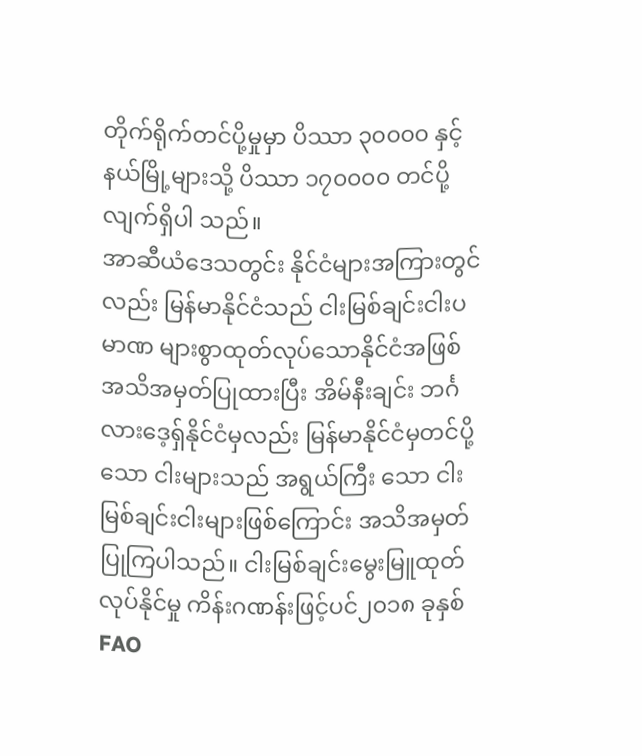တိုက်ရိုက်တင်ပို့မှုမှာ ပိဿာ ၃၀၀၀၀ နှင့် နယ်မြို့များသို့ ပိဿာ ၁၇၀၀၀၀ တင်ပို့လျက်ရှိပါ သည်။
အာဆီယံဒေသတွင်း နိုင်ငံများအကြားတွင်လည်း မြန်မာနိုင်ငံသည် ငါးမြစ်ချင်းငါးပမာဏ များစွာထုတ်လုပ်သောနိုင်ငံအဖြစ် အသိအမှတ်ပြုထားပြီး အိမ်နီးချင်း ဘင်္ဂလားဒေ့ရှ်နိုင်ငံမှလည်း မြန်မာနိုင်ငံမှတင်ပို့သော ငါးများသည် အရွယ်ကြီး သော ငါးမြစ်ချင်းငါးများဖြစ်ကြောင်း အသိအမှတ် ပြုကြပါသည်။ ငါးမြစ်ချင်းမွေးမြူထုတ်လုပ်နိုင်မှု ကိန်းဂဏန်းဖြင့်ပင်၂၀၁၈ ခုနှစ် FAO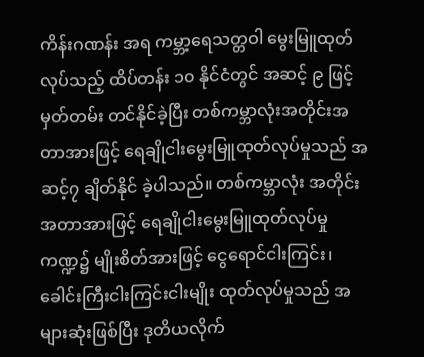ကိန်းဂဏန်း အရ ကမ္ဘာ့ရေသတ္တဝါ မွေးမြူထုတ်လုပ်သည့် ထိပ်တန်း ၁၀ နိုင်ငံတွင် အဆင့် ၉ ဖြင့် မှတ်တမ်း တင်နိုင်ခဲ့ပြီး တစ်ကမ္ဘာလုံးအတိုင်းအတာအားဖြင့် ရေချိုငါးမွေးမြူထုတ်လုပ်မှုသည် အဆင့်၇ ချိတ်နိုင် ခဲ့ပါသည်။ တစ်ကမ္ဘာလုံး အတိုင်းအတာအားဖြင့် ရေချိုငါးမွေးမြူထုတ်လုပ်မှုကဏ္ဍ၌ မျိုးစိတ်အားဖြင့် ငွေရောင်ငါးကြင်း၊ ခေါင်းကြီးငါးကြင်းငါးမျိုး ထုတ်လုပ်မှုသည် အများဆုံးဖြစ်ပြီး ဒုတိယလိုက်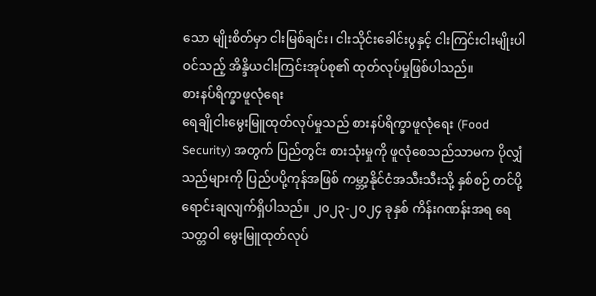သော မျိုးစိတ်မှာ ငါးမြစ်ချင်း၊ ငါးသိုင်းခေါင်းပွနှင့် ငါးကြင်းငါးမျိုးပါဝင်သည့် အိန္ဒိယငါးကြင်းအုပ်စု၏ ထုတ်လုပ်မှုဖြစ်ပါသည်။
စားနပ်ရိက္ခာဖူလုံရေး
ရေချိုငါးမွေးမြူထုတ်လုပ်မှုသည် စားနပ်ရိက္ခာဖူလုံရေး (Food Security) အတွက် ပြည်တွင်း စားသုံးမှုကို ဖူလုံစေသည်သာမက ပိုလျှံသည်များကို ပြည်ပပို့ကုန်အဖြစ် ကမ္ဘာ့နိုင်ငံအသီးသီးသို့ နှစ်စဉ် တင်ပို့ရောင်းချလျက်ရှိပါသည်။ ၂၀၂၃-၂၀၂၄ ခုနှစ် ကိန်းဂဏန်းအရ ရေသတ္တဝါ မွေးမြူထုတ်လုပ်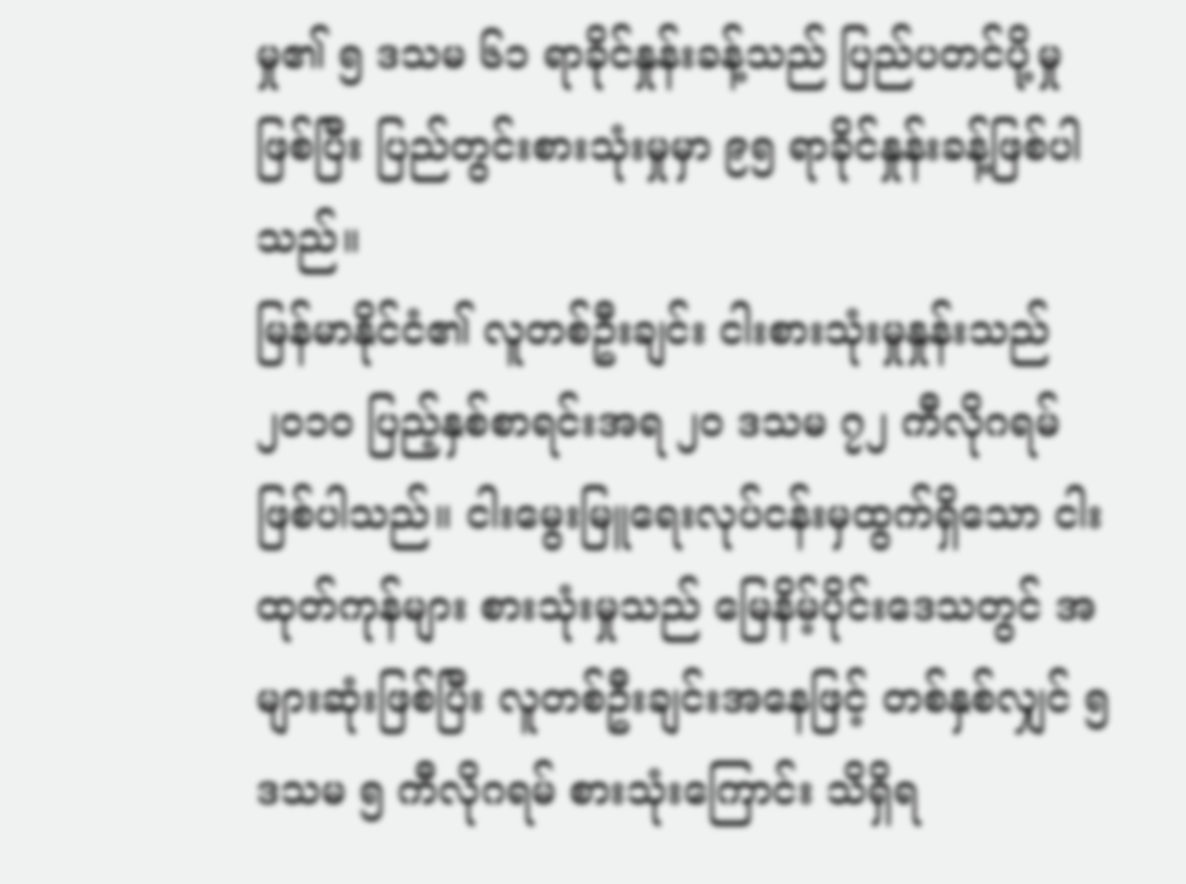မှု၏ ၅ ဒသမ ၆၁ ရာခိုင်နှုန်းခန့်သည် ပြည်ပတင်ပို့မှုဖြစ်ပြီး ပြည်တွင်းစားသုံးမှုမှာ ၉၅ ရာခိုင်နှုန်းခန့်ဖြစ်ပါသည်။
မြန်မာနိုင်ငံ၏ လူတစ်ဦးချင်း ငါးစားသုံးမှုနှုန်းသည် ၂၀၁၀ ပြည့်နှစ်စာရင်းအရ ၂၀ ဒသမ ၇၂ ကီလိုဂရမ်ဖြစ်ပါသည်။ ငါးမွေးမြူရေးလုပ်ငန်းမှထွက်ရှိသော ငါးထုတ်ကုန်များ စားသုံးမှုသည် မြေနိမ့်ပိုင်းဒေသတွင် အများဆုံးဖြစ်ပြီး လူတစ်ဦးချင်းအနေဖြင့် တစ်နှစ်လျှင် ၅ ဒသမ ၅ ကီလိုဂရမ် စားသုံးကြောင်း သိရှိရ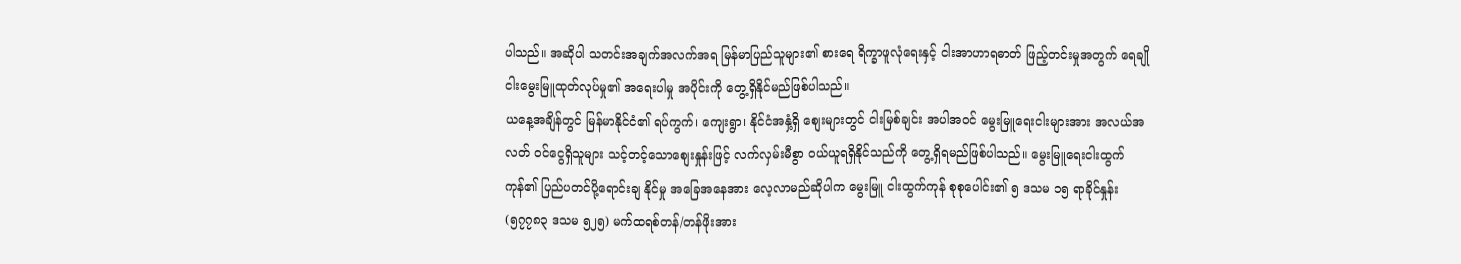ပါသည်။ အဆိုပါ သတင်းအချက်အလက်အရ မြန်မာပြည်သူများ၏ စားရေ ရိက္ခာဖူလုံရေးနှင့် ငါးအာဟာရဓာတ် ဖြည့်တင်းမှုအတွက် ရေချိုငါးမွေးမြူထုတ်လုပ်မှု၏ အရေးပါမှု အပိုင်းကို တွေ့ရှိနိုင်မည်ဖြစ်ပါသည်။
ယနေ့အချိန်တွင် မြန်မာနိုင်ငံ၏ ရပ်ကွက်၊ ကျေးရွာ၊ နိုင်ငံအနှံ့ရှိ စျေးများတွင် ငါးမြစ်ချင်း အပါအဝင် မွေးမြူရေးငါးများအား အလယ်အလတ် ဝင်ငွေရှိသူများ သင့်တင့်သောစျေးနှုန်းဖြင့် လက်လှမ်းမီစွာ ဝယ်ယူရရှိနိုင်သည်ကို တွေ့ရှိရမည်ဖြစ်ပါသည်။ မွေးမြူရေးငါးထွက်ကုန်၏ ပြည်ပတင်ပို့ရောင်းချ နိုင်မှု အခြေအနေအား လေ့လာမည်ဆိုပါက မွေးမြူ ငါးထွက်ကုန် စုစုပေါင်း၏ ၅ ဒသမ ၁၅ ရာခိုင်နှုန်း (၅၇၇၈၃ ဒသမ ၅၂၅) မက်ထရစ်တန်/တန်ဖိုးအား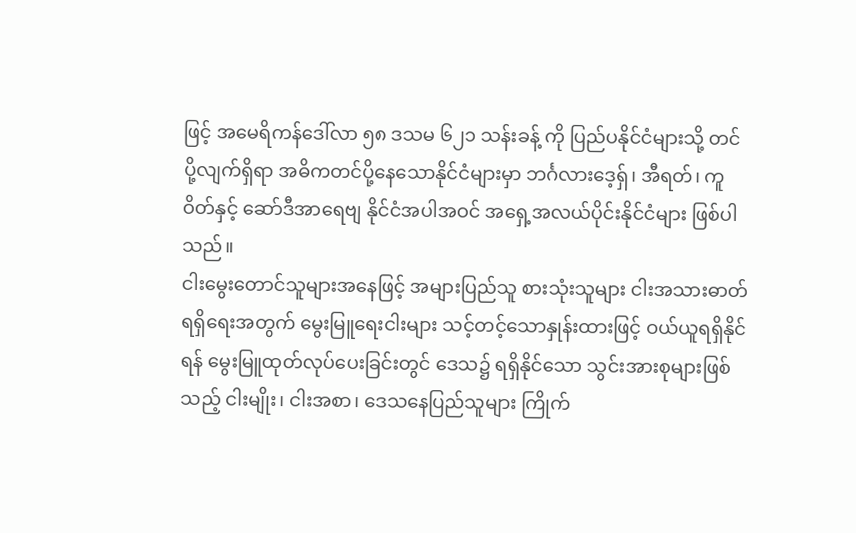ဖြင့် အမေရိကန်ဒေါ်လာ ၅၈ ဒသမ ၆၂၁ သန်းခန့် ကို ပြည်ပနိုင်ငံများသို့ တင်ပို့လျက်ရှိရာ အဓိကတင်ပို့နေသောနိုင်ငံများမှာ ဘင်္ဂလားဒေ့ရှ်၊ အီရတ်၊ ကူဝိတ်နှင့် ဆော်ဒီအာရေဗျ နိုင်ငံအပါအဝင် အရှေ့အလယ်ပိုင်းနိုင်ငံများ ဖြစ်ပါသည်။
ငါးမွေးတောင်သူများအနေဖြင့် အများပြည်သူ စားသုံးသူများ ငါးအသားဓာတ်ရရှိရေးအတွက် မွေးမြူရေးငါးများ သင့်တင့်သောနှုန်းထားဖြင့် ဝယ်ယူရရှိနိုင်ရန် မွေးမြူထုတ်လုပ်ပေးခြင်းတွင် ဒေသ၌ ရရှိနိုင်သော သွင်းအားစုများဖြစ်သည့် ငါးမျိုး၊ ငါးအစာ၊ ဒေသနေပြည်သူများ ကြိုက်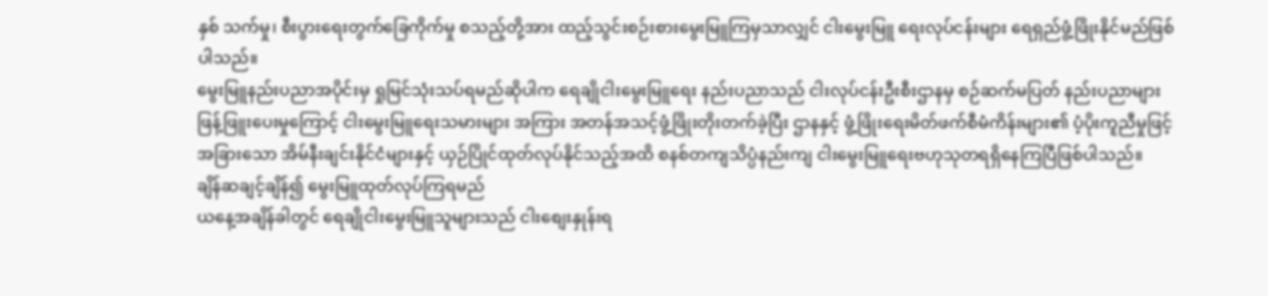နှစ် သက်မှု၊ စီးပွားရေးတွက်ခြေကိုက်မှု စသည့်တို့အား ထည့်သွင်းစဉ်းစားမွေးမြူကြမှသာလျှင် ငါးမွေးမြူ ရေးလုပ်ငန်းများ ရေရှည်ဖွံ့ဖြိုးနိုင်မည်ဖြစ်ပါသည်။
မွေးမြူနည်းပညာအပိုင်းမှ ရှုမြင်သုံးသပ်ရမည်ဆိုပါက ရေချိုငါးမွေးမြူရေး နည်းပညာသည် ငါးလုပ်ငန်းဦးစီးဌာနမှ စဉ်ဆက်မပြတ် နည်းပညာများ ဖြန့်ဖြူးပေးမှုကြောင့် ငါးမွေးမြူရေးသမားများ အကြား အတန်အသင့်ဖွံ့ဖြိုးတိုးတက်ခဲ့ပြီး ဌာနနှင့် ဖွံ့ဖြိုးရေးမိတ်ဖက်စီမံကိန်းများ၏ ပံ့ပိုးကူညီမှုဖြင့် အခြားသော အိမ်နီးချင်းနိုင်ငံများနှင့် ယှဉ်ပြိုင်ထုတ်လုပ်နိုင်သည့်အထိ စနစ်တကျသိပ္ပံနည်းကျ ငါးမွေးမြူရေးဗဟုသုတရရှိနေကြပြီဖြစ်ပါသည်။
ချိန်ဆချင့်ချိန်၍ မွေးမြူထုတ်လုပ်ကြရမည်
ယနေ့အချိန်ခါတွင် ရေချိုငါးမွေးမြူသူများသည် ငါးစျေးနှုန်းရ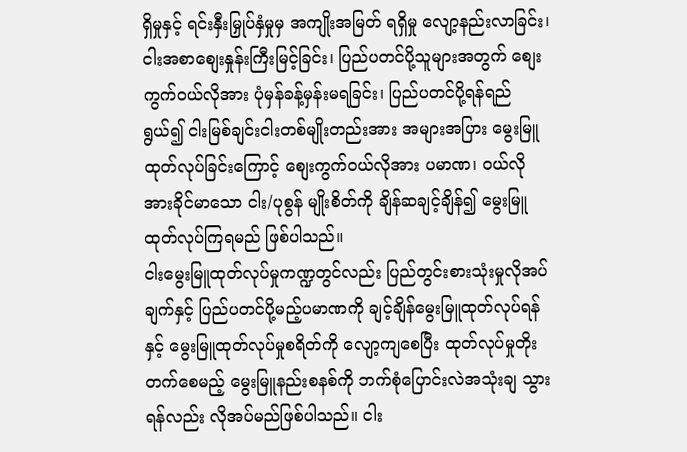ရှိမှုနှင့် ရင်းနှီးမြှုပ်နှံမှုမှ အကျိုးအမြတ် ရရှိမှု လျော့နည်းလာခြင်း၊ ငါးအစာစျေးနှုန်းကြီးမြင့်ခြင်း၊ ပြည်ပတင်ပို့သူများအတွက် စျေးကွက်ဝယ်လိုအား ပုံမှန်ခန့်မှန်းမရခြင်း၊ ပြည်ပတင်ပို့ရန်ရည်ရွယ်၍ ငါးမြစ်ချင်းငါးတစ်မျိုးတည်းအား အများအပြား မွေးမြူထုတ်လုပ်ခြင်းကြောင့် စျေးကွက်ဝယ်လိုအား ပမာဏ၊ ဝယ်လိုအားခိုင်မာသော ငါး/ပုစွန် မျိုးစိတ်ကို ချိန်ဆချင့်ချိန်၍ မွေးမြူထုတ်လုပ်ကြရမည် ဖြစ်ပါသည်။
ငါးမွေးမြူထုတ်လုပ်မှုကဏ္ဍတွင်လည်း ပြည်တွင်းစားသုံးမှုလိုအပ်ချက်နှင့် ပြည်ပတင်ပို့မည့်ပမာဏကို ချင့်ချိန်မွေးမြူထုတ်လုပ်ရန်နှင့် မွေးမြူထုတ်လုပ်မှုစရိတ်ကို လျော့ကျစေပြီး ထုတ်လုပ်မှုတိုးတက်စေမည့် မွေးမြူနည်းစနစ်ကို ဘက်စုံပြောင်းလဲအသုံးချ သွားရန်လည်း လိုအပ်မည်ဖြစ်ပါသည်။ ငါး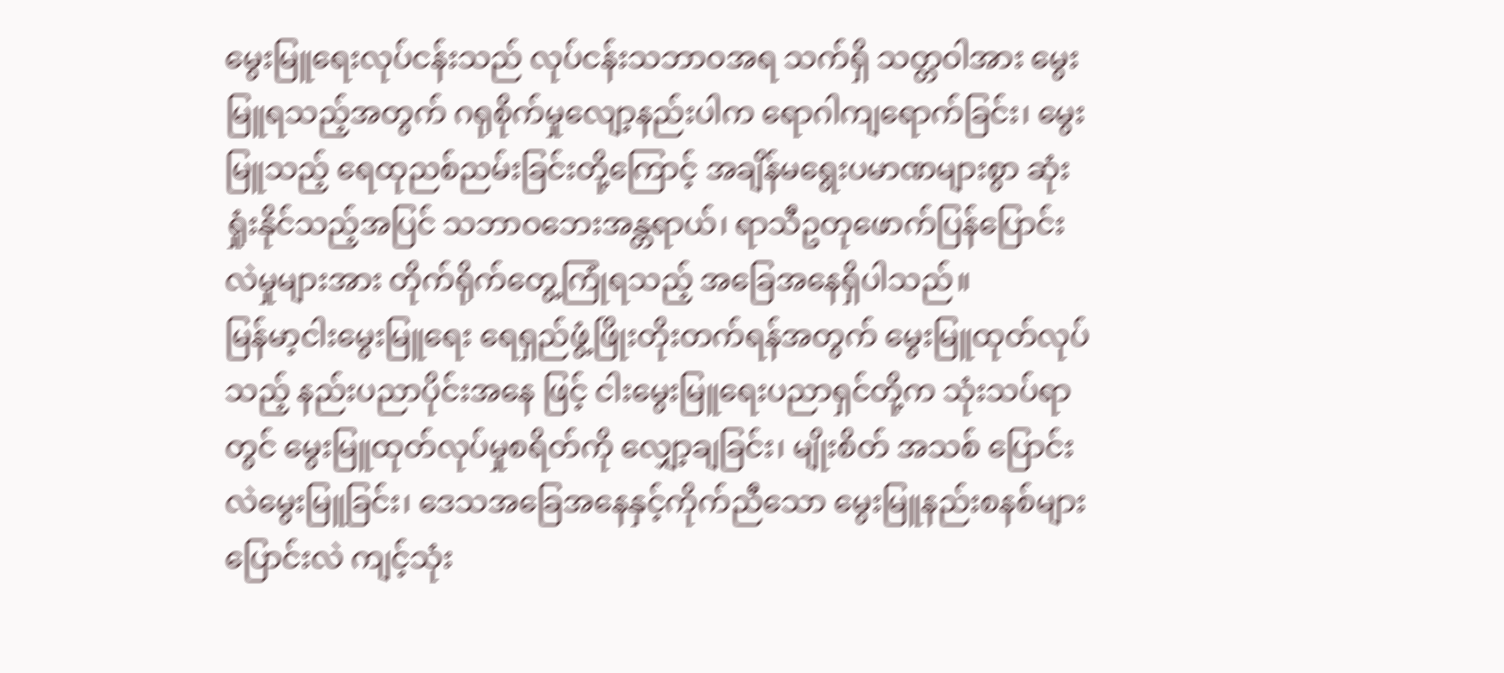မွေးမြူရေးလုပ်ငန်းသည် လုပ်ငန်းသဘာဝအရ သက်ရှိ သတ္တဝါအား မွေးမြူရသည့်အတွက် ဂရုစိုက်မှုလျော့နည်းပါက ရောဂါကျရောက်ခြင်း၊ မွေးမြူသည့် ရေထုညစ်ညမ်းခြင်းတို့ကြောင့် အချိန်မရွေးပမာဏများစွာ ဆုံးရှုံးနိုင်သည့်အပြင် သဘာဝဘေးအန္တရာယ်၊ ရာသီဥတုဖောက်ပြန်ပြောင်းလဲမှုများအား တိုက်ရိုက်တွေ့ကြုံရသည့် အခြေအနေရှိပါသည်။
မြန်မာ့ငါးမွေးမြူရေး ရေရှည်ဖွံ့ဖြိုးတိုးတက်ရန်အတွက် မွေးမြူထုတ်လုပ်သည့် နည်းပညာပိုင်းအနေ ဖြင့် ငါးမွေးမြူရေးပညာရှင်တို့က သုံးသပ်ရာတွင် မွေးမြူထုတ်လုပ်မှုစရိတ်ကို လျှော့ချခြင်း၊ မျိုးစိတ် အသစ် ပြောင်းလဲမွေးမြူခြင်း၊ ဒေသအခြေအနေနှင့်ကိုက်ညီသော မွေးမြူနည်းစနစ်များ ပြောင်းလဲ ကျင့်သုံး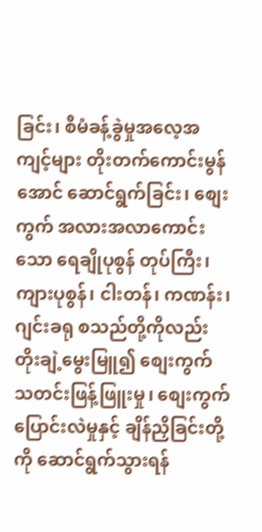ခြင်း၊ စီမံခန့်ခွဲမှုအလေ့အကျင့်များ တိုးတက်ကောင်းမွန်အောင် ဆောင်ရွက်ခြင်း၊ စျေးကွက် အလားအလာကောင်းသော ရေချိုပုစွန် တုပ်ကြီး၊ ကျားပုစွန်၊ ငါးတန်၊ ကဏန်း၊ ဂျင်းခရု စသည်တို့ကိုလည်း တိုးချဲ့မွေးမြူ၍ စျေးကွက်သတင်းဖြန့်ဖြူးမှု၊ စျေးကွက်ပြောင်းလဲမှုနှင့် ချိန်ညှိခြင်းတို့ကို ဆောင်ရွက်သွားရန်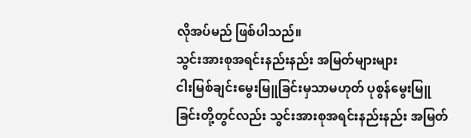လိုအပ်မည် ဖြစ်ပါသည်။
သွင်းအားစုအရင်းနည်းနည်း အမြတ်များများ
ငါးမြစ်ချင်းမွေးမြူခြင်းမှသာမဟုတ် ပုစွန်မွေးမြူခြင်းတို့တွင်လည်း သွင်းအားစုအရင်းနည်းနည်း အမြတ်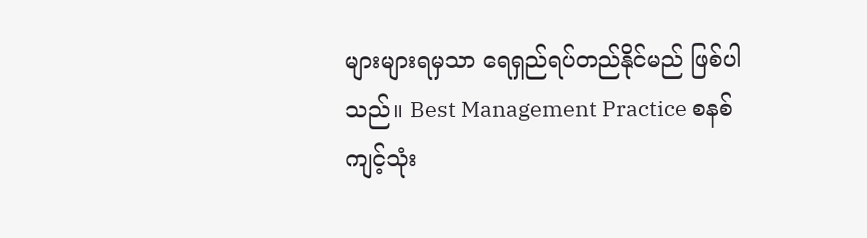များများရမှသာ ရေရှည်ရပ်တည်နိုင်မည် ဖြစ်ပါသည်။ Best Management Practice စနစ်ကျင့်သုံး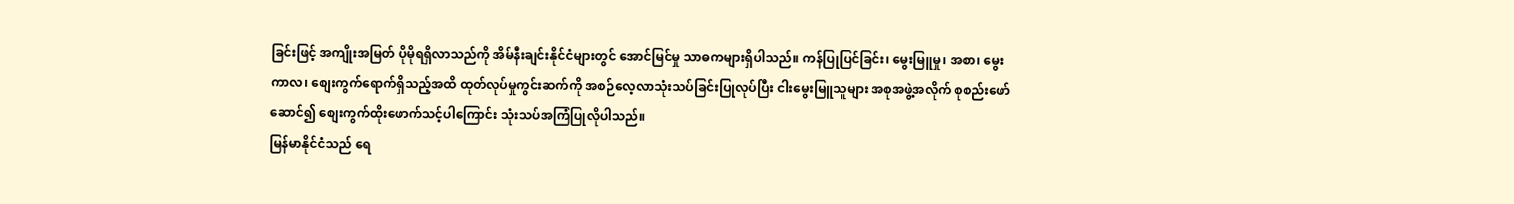ခြင်းဖြင့် အကျိုးအမြတ် ပိုမိုရရှိလာသည်ကို အိမ်နီးချင်းနိုင်ငံများတွင် အောင်မြင်မှု သာဓကများရှိပါသည်။ ကန်ပြုပြင်ခြင်း၊ မွေးမြူမှု၊ အစာ၊ မွေးကာလ၊ စျေးကွက်ရောက်ရှိသည့်အထိ ထုတ်လုပ်မှုကွင်းဆက်ကို အစဉ်လေ့လာသုံးသပ်ခြင်းပြုလုပ်ပြီး ငါးမွေးမြူသူများ အစုအဖွဲ့အလိုက် စုစည်းဖော်ဆောင်၍ စျေးကွက်ထိုးဖောက်သင့်ပါကြောင်း သုံးသပ်အကြံပြုလိုပါသည်။
မြန်မာနိုင်ငံသည် ရေ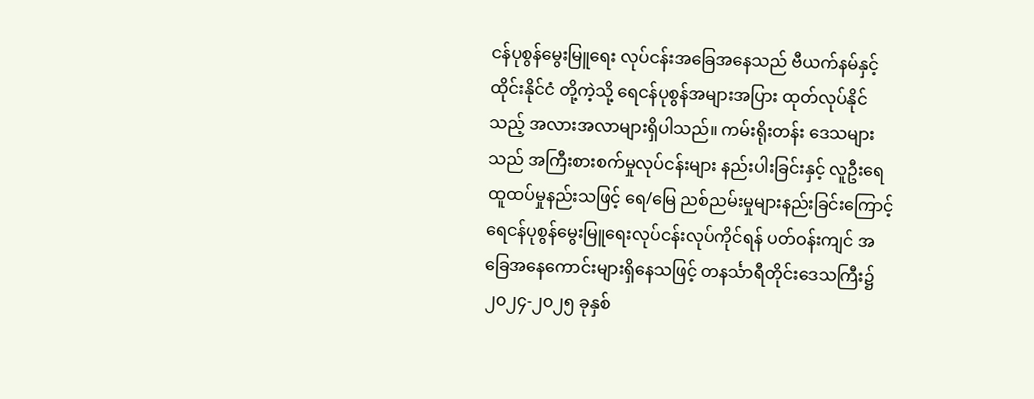ငန်ပုစွန်မွေးမြူရေး လုပ်ငန်းအခြေအနေသည် ဗီယက်နမ်နှင့် ထိုင်းနိုင်ငံ တို့ကဲ့သို့ ရေငန်ပုစွန်အများအပြား ထုတ်လုပ်နိုင်သည့် အလားအလာများရှိပါသည်။ ကမ်းရိုးတန်း ဒေသများသည် အကြီးစားစက်မှုလုပ်ငန်းများ နည်းပါးခြင်းနှင့် လူဦးရေထူထပ်မှုနည်းသဖြင့် ရေ/မြေ ညစ်ညမ်းမှုများနည်းခြင်းကြောင့် ရေငန်ပုစွန်မွေးမြူရေးလုပ်ငန်းလုပ်ကိုင်ရန် ပတ်ဝန်းကျင် အခြေအနေကောင်းများရှိနေသဖြင့် တနင်္သာရီတိုင်းဒေသကြီး၌ ၂၀၂၄-၂၀၂၅ ခုနှစ်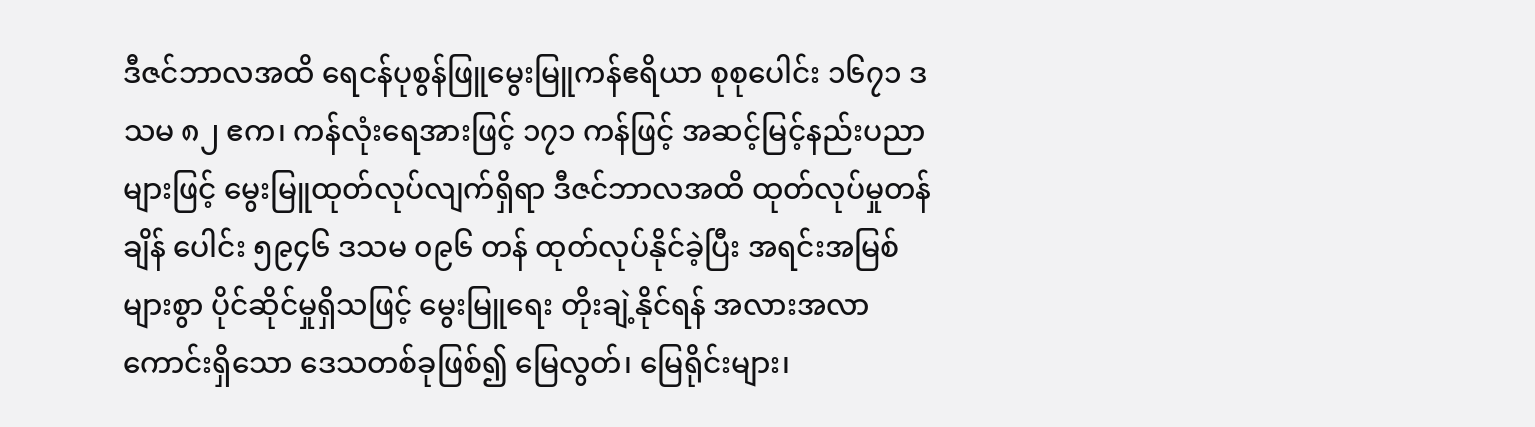ဒီဇင်ဘာလအထိ ရေငန်ပုစွန်ဖြူမွေးမြူကန်ဧရိယာ စုစုပေါင်း ၁၆၇၁ ဒသမ ၈၂ ဧက၊ ကန်လုံးရေအားဖြင့် ၁၇၁ ကန်ဖြင့် အဆင့်မြင့်နည်းပညာများဖြင့် မွေးမြူထုတ်လုပ်လျက်ရှိရာ ဒီဇင်ဘာလအထိ ထုတ်လုပ်မှုတန်ချိန် ပေါင်း ၅၉၄၆ ဒသမ ၀၉၆ တန် ထုတ်လုပ်နိုင်ခဲ့ပြီး အရင်းအမြစ်များစွာ ပိုင်ဆိုင်မှုရှိသဖြင့် မွေးမြူရေး တိုးချဲ့နိုင်ရန် အလားအလာကောင်းရှိသော ဒေသတစ်ခုဖြစ်၍ မြေလွတ်၊ မြေရိုင်းများ၊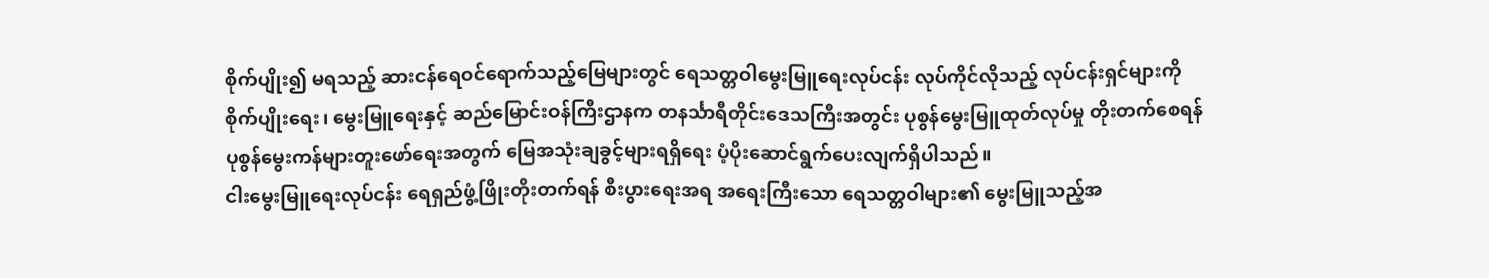စိုက်ပျိုး၍ မရသည့် ဆားငန်ရေဝင်ရောက်သည့်မြေများတွင် ရေသတ္တဝါမွေးမြူရေးလုပ်ငန်း လုပ်ကိုင်လိုသည့် လုပ်ငန်းရှင်များကို စိုက်ပျိုးရေး၊ မွေးမြူရေးနှင့် ဆည်မြောင်းဝန်ကြီးဌာနက တနင်္သာရီတိုင်းဒေသကြီးအတွင်း ပုစွန်မွေးမြူထုတ်လုပ်မှု တိုးတက်စေရန် ပုစွန်မွေးကန်များတူးဖော်ရေးအတွက် မြေအသုံးချခွင့်များရရှိရေး ပံ့ပိုးဆောင်ရွက်ပေးလျက်ရှိပါသည်။
ငါးမွေးမြူရေးလုပ်ငန်း ရေရှည်ဖွံ့ဖြိုးတိုးတက်ရန် စီးပွားရေးအရ အရေးကြီးသော ရေသတ္တဝါများ၏ မွေးမြူသည့်အ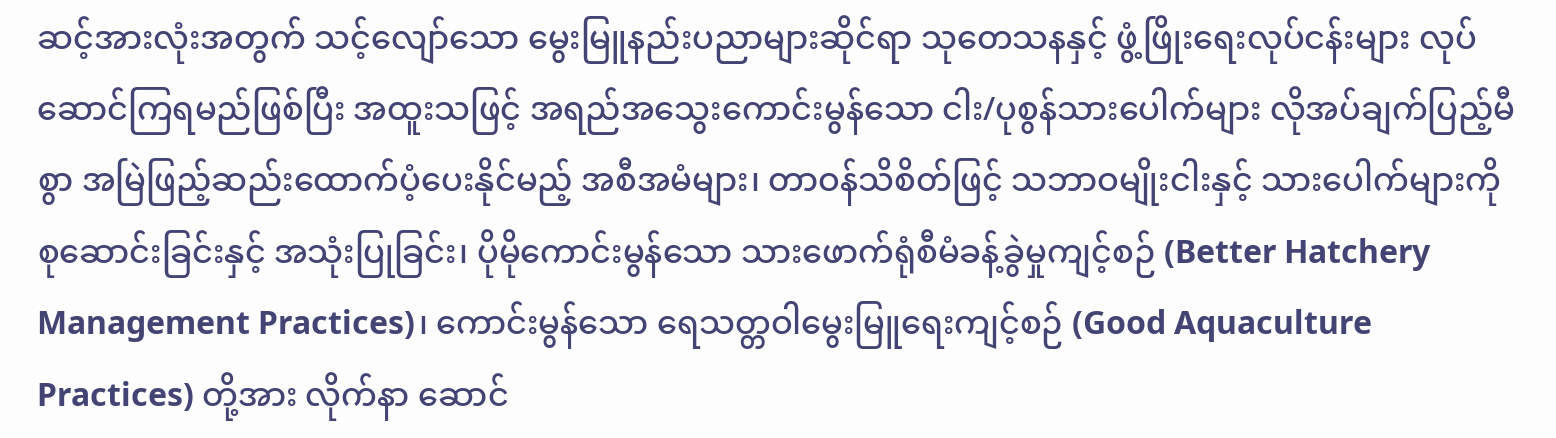ဆင့်အားလုံးအတွက် သင့်လျော်သော မွေးမြူနည်းပညာများဆိုင်ရာ သုတေသနနှင့် ဖွံ့ဖြိုးရေးလုပ်ငန်းများ လုပ်ဆောင်ကြရမည်ဖြစ်ပြီး အထူးသဖြင့် အရည်အသွေးကောင်းမွန်သော ငါး/ပုစွန်သားပေါက်များ လိုအပ်ချက်ပြည့်မီစွာ အမြဲဖြည့်ဆည်းထောက်ပံ့ပေးနိုင်မည့် အစီအမံများ၊ တာဝန်သိစိတ်ဖြင့် သဘာဝမျိုးငါးနှင့် သားပေါက်များကို စုဆောင်းခြင်းနှင့် အသုံးပြုခြင်း၊ ပိုမိုကောင်းမွန်သော သားဖောက်ရုံစီမံခန့်ခွဲမှုကျင့်စဉ် (Better Hatchery Management Practices)၊ ကောင်းမွန်သော ရေသတ္တဝါမွေးမြူရေးကျင့်စဉ် (Good Aquaculture Practices) တို့အား လိုက်နာ ဆောင်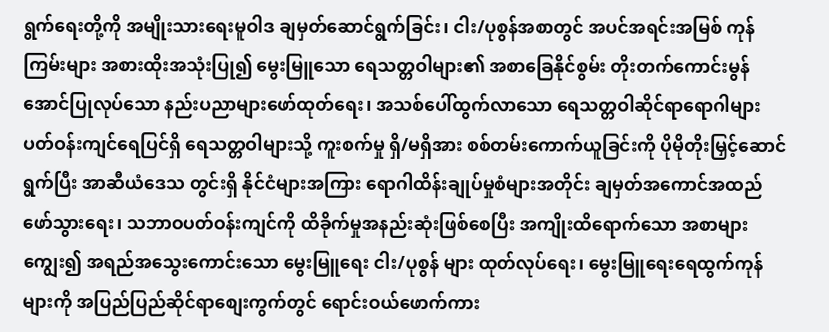ရွက်ရေးတို့ကို အမျိုးသားရေးမူဝါဒ ချမှတ်ဆောင်ရွက်ခြင်း၊ ငါး/ပုစွန်အစာတွင် အပင်အရင်းအမြစ် ကုန်ကြမ်းများ အစားထိုးအသုံးပြု၍ မွေးမြူသော ရေသတ္တဝါများ၏ အစာခြေနိုင်စွမ်း တိုးတက်ကောင်းမွန်အောင်ပြုလုပ်သော နည်းပညာများဖော်ထုတ်ရေး၊ အသစ်ပေါ်ထွက်လာသော ရေသတ္တဝါဆိုင်ရာရောဂါများ ပတ်ဝန်းကျင်ရေပြင်ရှိ ရေသတ္တဝါများသို့ ကူးစက်မှု ရှိ/မရှိအား စစ်တမ်းကောက်ယူခြင်းကို ပိုမိုတိုးမြှင့်ဆောင်ရွက်ပြီး အာဆီယံဒေသ တွင်းရှိ နိုင်ငံများအကြား ရောဂါထိန်းချုပ်မှုစံများအတိုင်း ချမှတ်အကောင်အထည်ဖော်သွားရေး၊ သဘာဝပတ်ဝန်းကျင်ကို ထိခိုက်မှုအနည်းဆုံးဖြစ်စေပြီး အကျိုးထိရောက်သော အစာများကျွေး၍ အရည်အသွေးကောင်းသော မွေးမြူရေး ငါး/ပုစွန် များ ထုတ်လုပ်ရေး၊ မွေးမြူရေးရေထွက်ကုန်များကို အပြည်ပြည်ဆိုင်ရာစျေးကွက်တွင် ရောင်းဝယ်ဖောက်ကား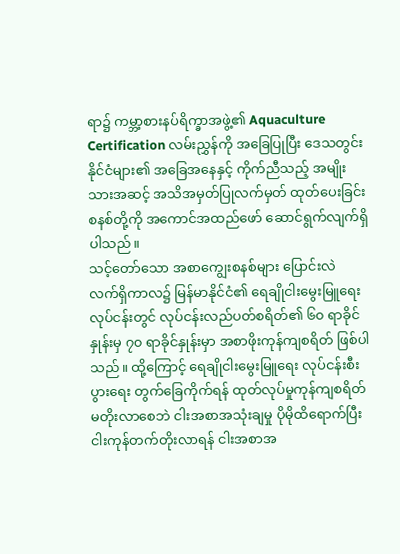ရာ၌ ကမ္ဘာ့စားနပ်ရိက္ခာအဖွဲ့၏ Aquaculture Certification လမ်းညွှန်ကို အခြေပြုပြီး ဒေသတွင်းနိုင်ငံများ၏ အခြေအနေနှင့် ကိုက်ညီသည့် အမျိုးသားအဆင့် အသိအမှတ်ပြုလက်မှတ် ထုတ်ပေးခြင်းစနစ်တို့ကို အကောင်အထည်ဖော် ဆောင်ရွက်လျက်ရှိပါသည်။
သင့်တော်သော အစာကျွေးစနစ်များ ပြောင်းလဲ
လက်ရှိကာလ၌ မြန်မာနိုင်ငံ၏ ရေချိုငါးမွေးမြူရေးလုပ်ငန်းတွင် လုပ်ငန်းလည်ပတ်စရိတ်၏ ၆၀ ရာခိုင်နှုန်းမှ ၇၀ ရာခိုင်နှုန်းမှာ အစာဖိုးကုန်ကျစရိတ် ဖြစ်ပါသည်။ ထို့ကြောင့် ရေချိုငါးမွေးမြူရေး လုပ်ငန်းစီးပွားရေး တွက်ခြေကိုက်ရန် ထုတ်လုပ်မှုကုန်ကျစရိတ် မတိုးလာစေဘဲ ငါးအစာအသုံးချမှု ပိုမိုထိရောက်ပြီး ငါးကုန်တက်တိုးလာရန် ငါးအစာအ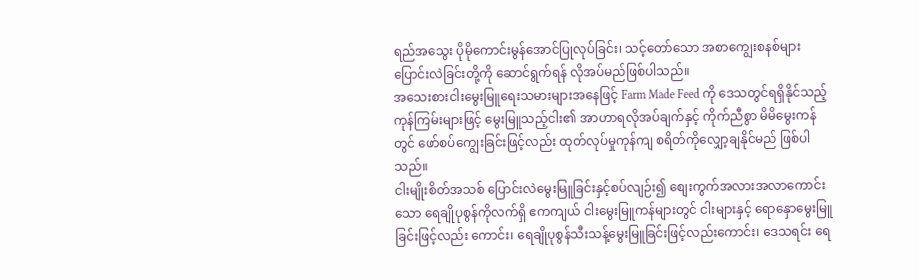ရည်အသွေး ပိုမိုကောင်းမွန်အောင်ပြုလုပ်ခြင်း၊ သင့်တော်သော အစာကျွေးစနစ်များ ပြောင်းလဲခြင်းတို့ကို ဆောင်ရွက်ရန် လိုအပ်မည်ဖြစ်ပါသည်။
အသေးစားငါးမွေးမြူရေးသမားများအနေဖြင့် Farm Made Feed ကို ဒေသတွင်ရရှိနိုင်သည့် ကုန်ကြမ်းများဖြင့် မွေးမြူသည့်ငါး၏ အာဟာရလိုအပ်ချက်နှင့် ကိုက်ညီစွာ မိမိမွေးကန်တွင် ဖော်စပ်ကျွေးခြင်းဖြင့်လည်း ထုတ်လုပ်မှုကုန်ကျ စရိတ်ကိုလျှော့ချနိုင်မည် ဖြစ်ပါသည်။
ငါးမျိုးစိတ်အသစ် ပြောင်းလဲမွေးမြူခြင်းနှင့်စပ်လျဉ်း၍ စျေးကွက်အလားအလာကောင်းသော ရေချိုပုစွန်ကိုလက်ရှိ ဧကကျယ် ငါးမွေးမြူကန်များတွင် ငါးများနှင့် ရောနှောမွေးမြူခြင်းဖြင့်လည်း ကောင်း၊ ရေချိုပုစွန်သီးသန့်မွေးမြူခြင်းဖြင့်လည်းကောင်း၊ ဒေသရင်း ရေ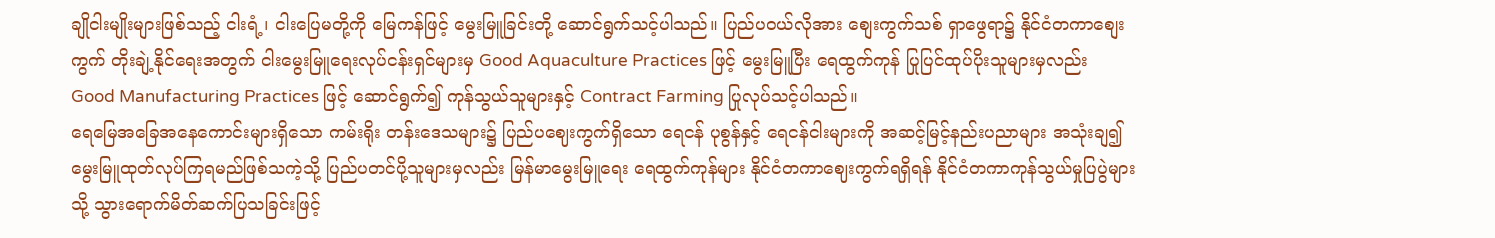ချိုငါးမျိုးများဖြစ်သည့် ငါးရံ့၊ ငါးပြေမတို့ကို မြေကန်ဖြင့် မွေးမြူခြင်းတို့ ဆောင်ရွက်သင့်ပါသည်။ ပြည်ပဝယ်လိုအား စျေးကွက်သစ် ရှာဖွေရာ၌ နိုင်ငံတကာစျေးကွက် တိုးချဲ့နိုင်ရေးအတွက် ငါးမွေးမြူရေးလုပ်ငန်းရှင်များမှ Good Aquaculture Practices ဖြင့် မွေးမြူပြီး ရေထွက်ကုန် ပြုပြင်ထုပ်ပိုးသူများမှလည်း Good Manufacturing Practices ဖြင့် ဆောင်ရွက်၍ ကုန်သွယ်သူများနှင့် Contract Farming ပြုလုပ်သင့်ပါသည်။
ရေမြေအခြေအနေကောင်းများရှိသော ကမ်းရိုး တန်းဒေသများ၌ ပြည်ပဈေးကွက်ရှိသော ရေငန် ပုစွန်နှင့် ရေငန်ငါးများကို အဆင့်မြင့်နည်းပညာများ အသုံးချ၍ မွေးမြူထုတ်လုပ်ကြရမည်ဖြစ်သကဲ့သို့ ပြည်ပတင်ပို့သူများမှလည်း မြန်မာမွေးမြူရေး ရေထွက်ကုန်များ နိုင်ငံတကာဈေးကွက်ရရှိရန် နိုင်ငံတကာကုန်သွယ်မှုပြပွဲများသို့ သွားရောက်မိတ်ဆက်ပြသခြင်းဖြင့်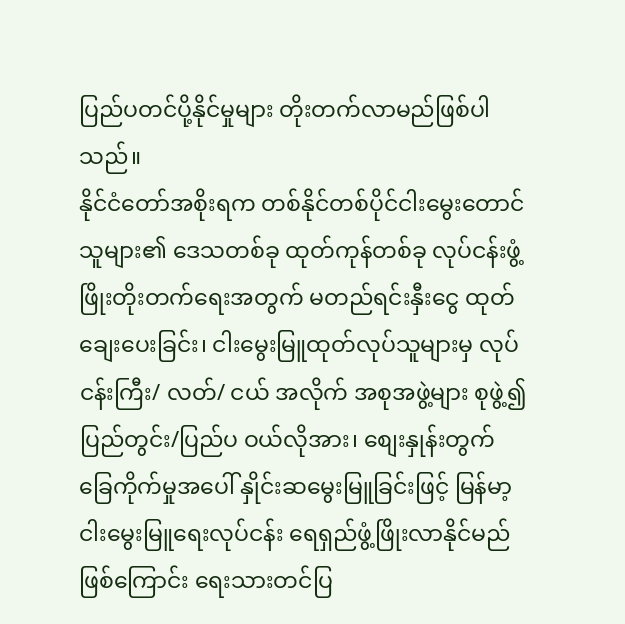ပြည်ပတင်ပို့နိုင်မှုများ တိုးတက်လာမည်ဖြစ်ပါသည်။
နိုင်ငံတော်အစိုးရက တစ်နိုင်တစ်ပိုင်ငါးမွေးတောင်သူများ၏ ဒေသတစ်ခု ထုတ်ကုန်တစ်ခု လုပ်ငန်းဖွံ့ဖြိုးတိုးတက်ရေးအတွက် မတည်ရင်းနှီးငွေ ထုတ်ချေးပေးခြင်း၊ ငါးမွေးမြူထုတ်လုပ်သူများမှ လုပ်ငန်းကြီး/ လတ်/ ငယ် အလိုက် အစုအဖွဲ့များ စုဖွဲ့၍ ပြည်တွင်း/ပြည်ပ ဝယ်လိုအား၊ စျေးနှုန်းတွက်ခြေကိုက်မှုအပေါ် နှိုင်းဆမွေးမြူခြင်းဖြင့် မြန်မာ့ငါးမွေးမြူရေးလုပ်ငန်း ရေရှည်ဖွံ့ဖြိုးလာနိုင်မည်ဖြစ်ကြောင်း ရေးသားတင်ပြ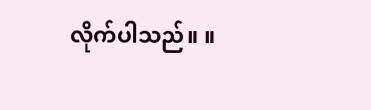လိုက်ပါသည်။ ။